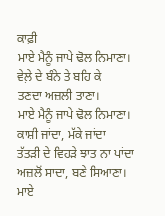ਕਾਫ਼ੀ
ਮਾਏ ਮੈਨੂੰ ਜਾਪੇ ਢੋਲ ਨਿਮਾਣਾ।
ਵੇਲ਼ੇ ਦੇ ਬੰਨੇ ਤੇ ਬਹਿ ਕੇ
ਤਣਦਾ ਅਜ਼ਲੀ ਤਾਣਾ।
ਮਾਏ ਮੈਨੂੰ ਜਾਪੇ ਢੋਲ ਨਿਮਾਣਾ।
ਕਾਸ਼ੀ ਜਾਂਦਾ, ਮੱਕੇ ਜਾਂਦਾ
ਤੱਤੜੀ ਦੇ ਵਿਹੜੇ ਝਾਤ ਨਾ ਪਾਂਦਾ
ਅਜ਼ਲੋਂ ਸਾਦਾ, ਬਣੇ ਸਿਆਣਾ।
ਮਾਏ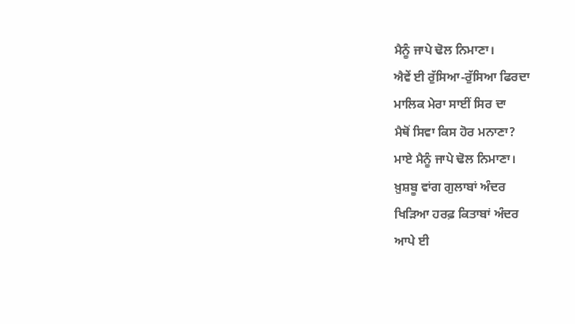ਮੈਨੂੰ ਜਾਪੇ ਢੋਲ ਨਿਮਾਣਾ।
ਐਵੇਂ ਈ ਰੁੱਸਿਆ-ਰੁੱਸਿਆ ਫਿਰਦਾ
ਮਾਲਿਕ ਮੇਰਾ ਸਾਈਂ ਸਿਰ ਦਾ
ਮੈਥੋਂ ਸਿਵਾ ਕਿਸ ਹੋਰ ਮਨਾਣਾ?
ਮਾਏ ਮੈਨੂੰ ਜਾਪੇ ਢੋਲ ਨਿਮਾਣਾ।
ਖ਼ੁਸ਼ਬੂ ਵਾਂਗ ਗੁਲਾਬਾਂ ਅੰਦਰ
ਖਿੜਿਆ ਹਰਫ਼ ਕਿਤਾਬਾਂ ਅੰਦਰ
ਆਪੇ ਈ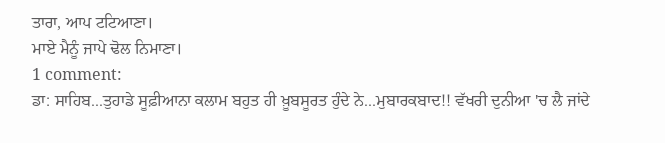ਤਾਰਾ, ਆਪ ਟਟਿਆਣਾ।
ਮਾਏ ਮੈਨੂੰ ਜਾਪੇ ਢੋਲ ਨਿਮਾਣਾ।
1 comment:
ਡਾ: ਸਾਹਿਬ...ਤੁਹਾਡੇ ਸੂਫ਼ੀਆਨਾ ਕਲਾਮ ਬਹੁਤ ਹੀ ਖ਼ੂਬਸੂਰਤ ਹੁੰਦੇ ਨੇ...ਮੁਬਾਰਕਬਾਦ!! ਵੱਖਰੀ ਦੁਨੀਆ 'ਚ ਲੈ ਜਾਂਦੇ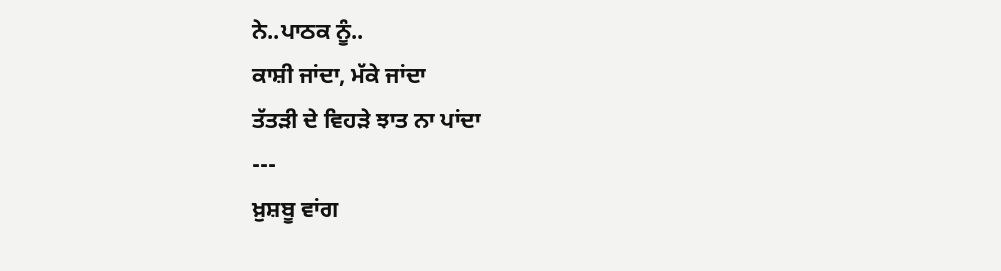ਨੇ..ਪਾਠਕ ਨੂੰ..
ਕਾਸ਼ੀ ਜਾਂਦਾ, ਮੱਕੇ ਜਾਂਦਾ
ਤੱਤੜੀ ਦੇ ਵਿਹੜੇ ਝਾਤ ਨਾ ਪਾਂਦਾ
---
ਖ਼ੁਸ਼ਬੂ ਵਾਂਗ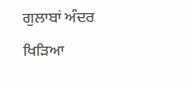ਗੁਲਾਬਾਂ ਅੰਦਰ
ਖਿੜਿਆ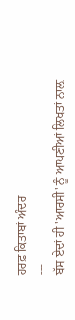ਹਰਫ਼ ਕਿਤਾਬਾਂ ਅੰਦਰ
---
ਬੱਸ ਏਦਾਂ ਹੀ 'ਆਰਸੀ' ਨੂੰ ਆਪਣੀਆਂ ਲਿਖਤਾਂ ਨਾਲ਼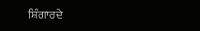ਸ਼ਿੰਗਾਰਦੇ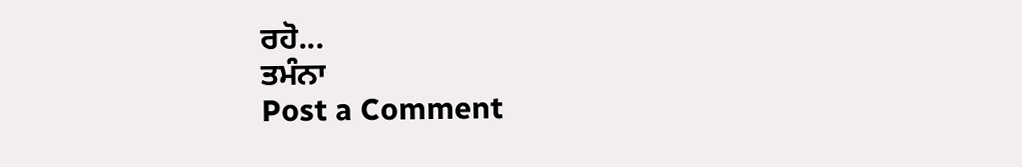ਰਹੋ...
ਤਮੰਨਾ
Post a Comment